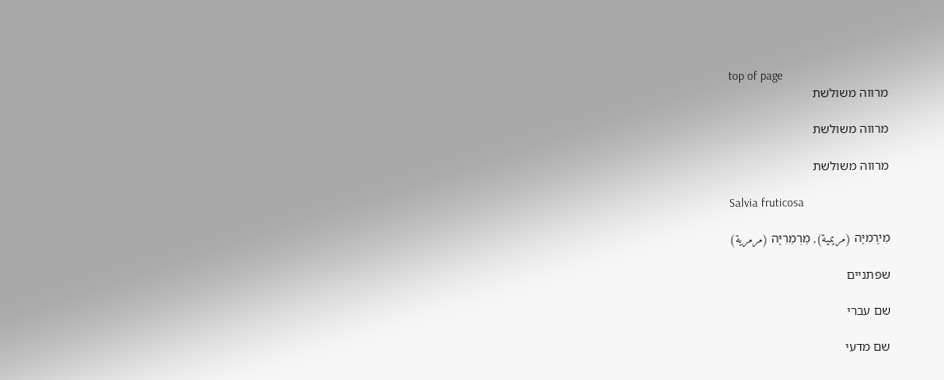top of page
מרווה משולשת

מרווה משולשת

מרווה משולשת

Salvia fruticosa

מִירָמִיָּה (مريمية), מַרְמַרִיָּה (مرمرية)

שפתניים

שם עברי

שם מדעי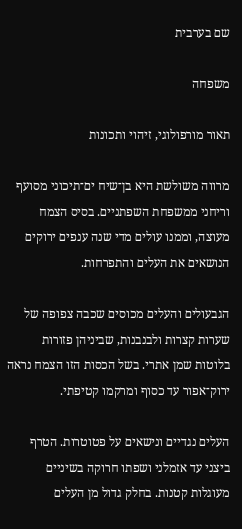שם בערבית

משפחה

תאור מורפולוגי, זיהוי ותכונות

מרווה משולשת היא בן־שיח ים־תיכוני מסועף וריחני ממשפחת השפתניים. בסיס הצמח מעוצה, וממנו עולים מדי שנה ענפים ירוקים הנושאים את העלים והתפרחות.

הגבעולים והעלים מכוסים שכבה צפופה של שערות קצרות ולבנבנות, שביניהן פזורות בלוטות שמן אתרי. בשל הכסות הזו הצמח נראה ירוק־אפור עד כסוף ומרקמו קטיפתי.

העלים נגדיים ונישאים על פטוטרות. הטרף ביצני עד אזמלני ושפתו חרוקה בשיניים מעוגלות קטנות. בחלק גדול מן העלים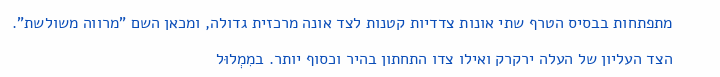מתפתחות בבסיס הטרף שתי אונות צדדיות קטנות לצד אונה מרכזית גדולה, ומכאן השם "מרווה משולשת".

הצד העליון של העלה ירקרק ואילו צדו התחתון בהיר וכסוף יותר. במִמְלוּל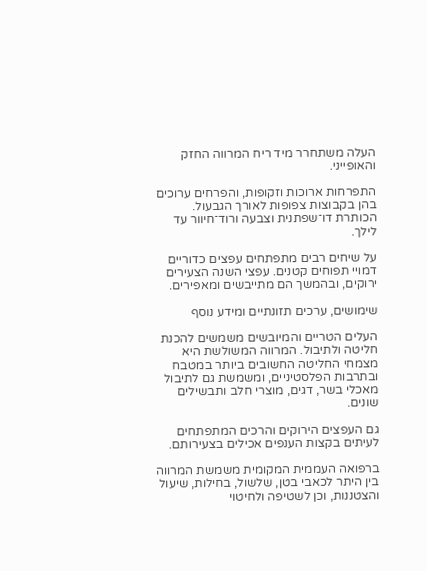העלה משתחרר מיד ריח המרווה החזק והאופייני.

התפרחות ארוכות וזקופות, והפרחים ערוכים בהן בקבוצות צפופות לאורך הגבעול. הכותרת דו־שפתנית וצבעה ורוד־חיוור עד לילך.

על שיחים רבים מתפתחים עפצים כדוריים דמויי תפוחים קטנים. עפצי השנה הצעירים ירוקים, ובהמשך הם מתייבשים ומאפירים.

שימושים, ערכים תזונתיים ומידע נוסף

העלים הטריים והמיובשים משמשים להכנת חליטה ולתיבול. המרווה המשולשת היא מצמחי החליטה החשובים ביותר במטבח ובתרבות הפלסטיניים, ומשמשת גם לתיבול מאכלי בשר, דגים, מוצרי חלב ותבשילים שונים.

גם העפצים הירוקים והרכים המתפתחים לעיתים בקצות הענפים אכילים בצעירותם.

ברפואה העממית המקומית משמשת המרווה בין היתר לכאבי בטן, שלשול, בחילות, שיעול והצטננות, וכן לשטיפה ולחיטוי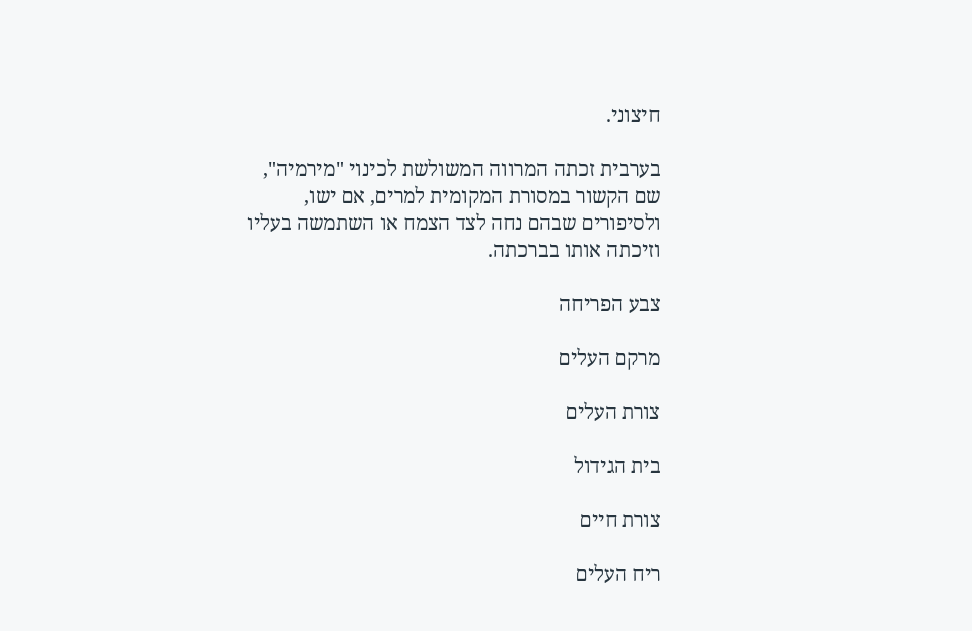חיצוני.

בערבית זכתה המרווה המשולשת לכינוי "מירמיה", שם הקשור במסורת המקומית למרים, אם ישו, ולסיפורים שבהם נחה לצד הצמח או השתמשה בעליו וזיכתה אותו בברכתה.

צבע הפריחה

מרקם העלים

צורת העלים

בית הגידול

צורת חיים

ריח העלים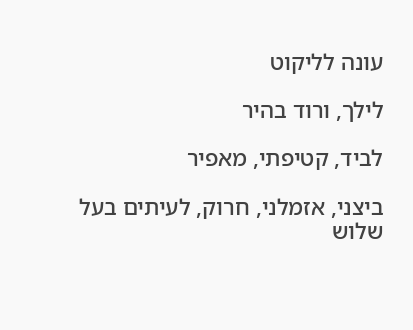עונה לליקוט

לילך, ורוד בהיר

לביד, קטיפתי, מאפיר

ביצני, אזמלני, חרוק, לעיתים בעל שלוש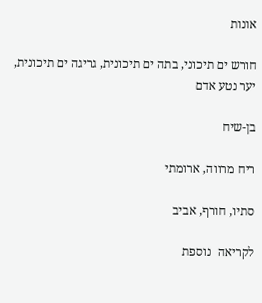אונות

חורש ים תיכוני, בתה ים תיכונית, גריגה ים תיכונית, יער נטע אדם

בן-שיח

ריח מרווה, ארומתי

סתיו, חורף, אביב

לקריאה  נוספת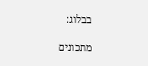בבלוג:

מתכונים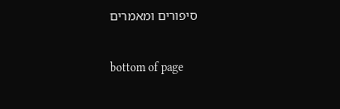סיפורים ומאמרים

bottom of page